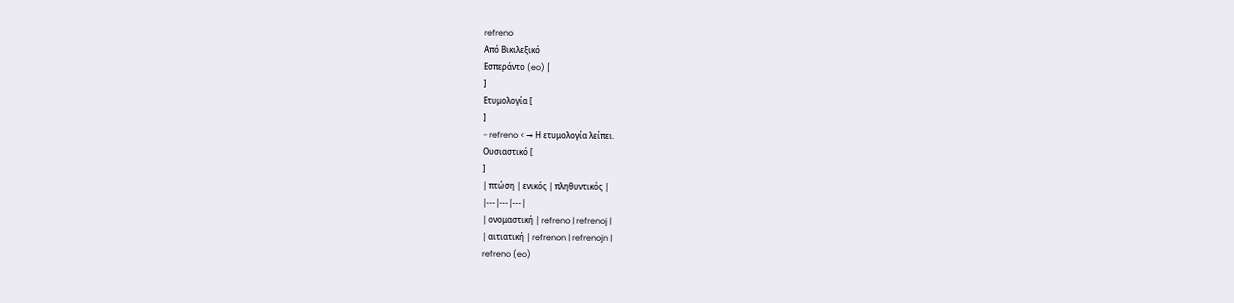refreno
Από Βικιλεξικό
Εσπεράντο (eo) [
]
Ετυμολογία [
]
- refreno < → Η ετυμολογία λείπει.
Ουσιαστικό [
]
| πτώση | ενικός | πληθυντικός |
|---|---|---|
| ονομαστική | refreno | refrenoj |
| αιτιατική | refrenon | refrenojn |
refreno (eo)